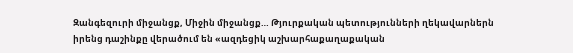Զանգեզուրի միջանցք, Միջին միջանցք… Թյուրքական պետությունների ղեկավարներն իրենց դաշինքը վերածում են «ազդեցիկ աշխարհաքաղաքական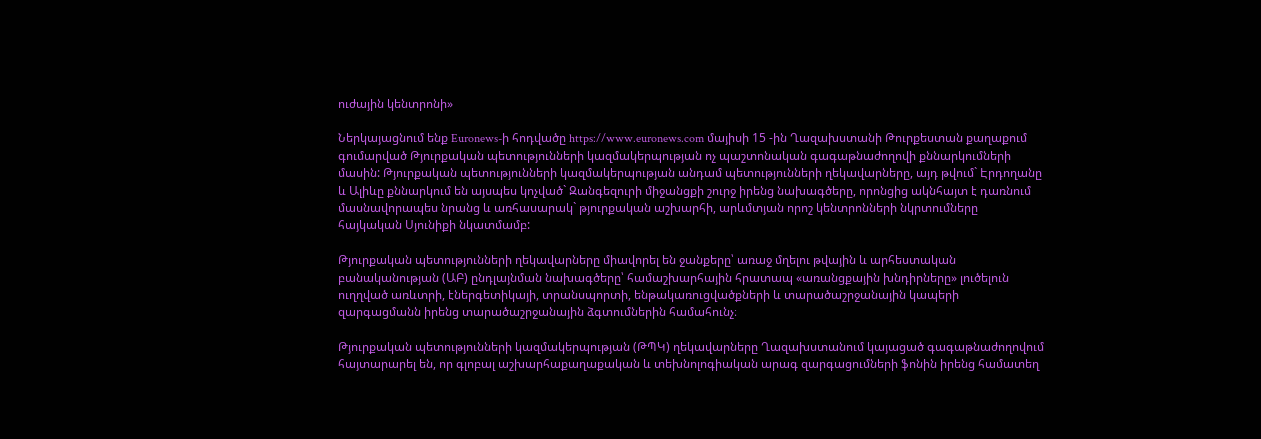ուժային կենտրոնի»

Ներկայացնում ենք Euronews-ի հոդվածը https://www.euronews.com մայիսի 15 -ին Ղազախստանի Թուրքեստան քաղաքում գումարված Թյուրքական պետությունների կազմակերպության ոչ պաշտոնական գագաթնաժողովի քննարկումների մասին: Թյուրքական պետությունների կազմակերպության անդամ պետությունների ղեկավարները, այդ թվում` Էրդողանը և Ալիևը քննարկում են այսպես կոչված` Զանգեզուրի միջանցքի շուրջ իրենց նախագծերը, որոնցից ակնհայտ է դառնում մասնավորապես նրանց և առհասարակ` թյուրքական աշխարհի, արևմտյան որոշ կենտրոնների նկրտումները հայկական Սյունիքի նկատմամբ:

Թյուրքական պետությունների ղեկավարները միավորել են ջանքերը՝ առաջ մղելու թվային և արհեստական բանականության (ԱԲ) ընդլայնման նախագծերը՝ համաշխարհային հրատապ «առանցքային խնդիրները» լուծելուն ուղղված առևտրի, էներգետիկայի, տրանսպորտի, ենթակառուցվածքների և տարածաշրջանային կապերի զարգացմանն իրենց տարածաշրջանային ձգտումներին համահունչ։

Թյուրքական պետությունների կազմակերպության (ԹՊԿ) ղեկավարները Ղազախստանում կայացած գագաթնաժողովում հայտարարել են, որ գլոբալ աշխարհաքաղաքական և տեխնոլոգիական արագ զարգացումների ֆոնին իրենց համատեղ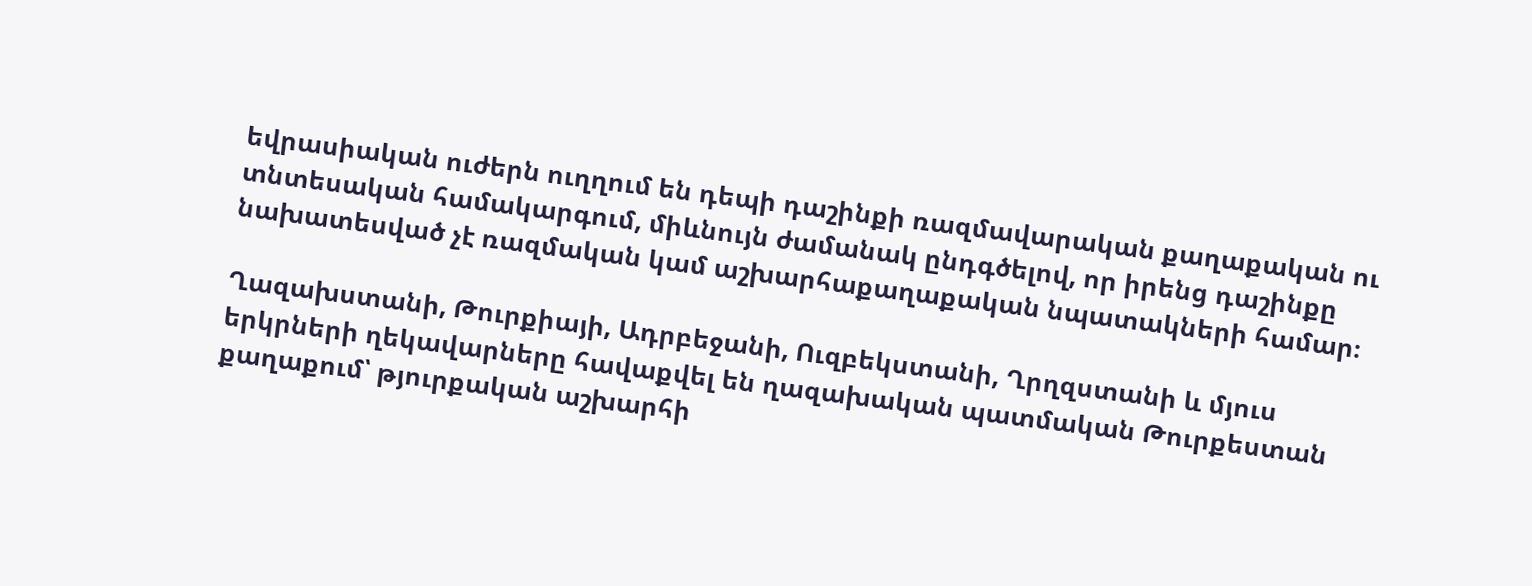եվրասիական ուժերն ուղղում են դեպի դաշինքի ռազմավարական քաղաքական ու տնտեսական համակարգում, միևնույն ժամանակ ընդգծելով, որ իրենց դաշինքը նախատեսված չէ ռազմական կամ աշխարհաքաղաքական նպատակների համար։

Ղազախստանի, Թուրքիայի, Ադրբեջանի, Ուզբեկստանի, Ղրղզստանի և մյուս երկրների ղեկավարները հավաքվել են ղազախական պատմական Թուրքեստան քաղաքում՝ թյուրքական աշխարհի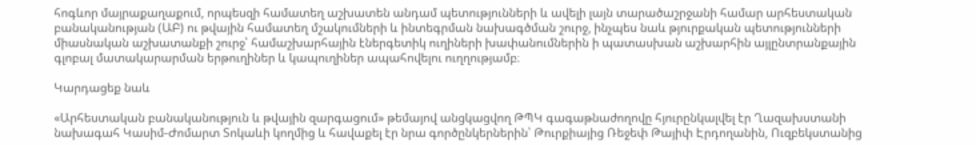հոգևոր մայրաքաղաքում, որպեսզի համատեղ աշխատեն անդամ պետությունների և ավելի լայն տարածաշրջանի համար արհեստական բանականության (ԱԲ) ու թվային համատեղ մշակումների և ինտեգրման նախագծման շուրջ, ինչպես նաև թյուրքական պետությունների միասնական աշխատանքի շուրջ՝ համաշխարհային էներգետիկ ուղիների խափանումներին ի պատասխան աշխարհին այլընտրանքային գլոբալ մատակարարման երթուղիներ և կապուղիներ ապահովելու ուղղությամբ։

Կարդացեք նաև

«Արհեստական բանականություն և թվային զարգացում» թեմայով անցկացվող ԹՊԿ գագաթնաժողովը հյուրընկալվել էր Ղազախստանի նախագահ Կասիմ-Ժոմարտ Տոկաևի կողմից և հավաքել էր նրա գործընկերներին՝ Թուրքիայից Ռեջեփ Թայիփ Էրդողանին, Ուզբեկստանից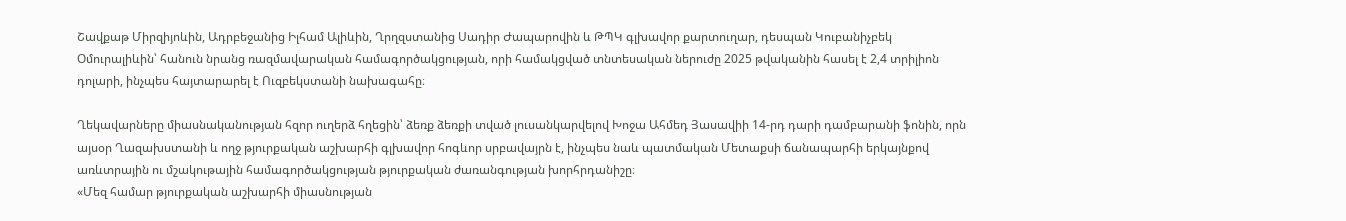Շավքաթ Միրզիյոևին, Ադրբեջանից Իլհամ Ալիևին, Ղրղզստանից Սադիր Ժապարովին և ԹՊԿ գլխավոր քարտուղար, դեսպան Կուբանիչբեկ Օմուրալիևին՝ հանուն նրանց ռազմավարական համագործակցության, որի համակցված տնտեսական ներուժը 2025 թվականին հասել է 2,4 տրիլիոն դոլարի, ինչպես հայտարարել է Ուզբեկստանի նախագահը։

Ղեկավարները միասնականության հզոր ուղերձ հղեցին՝ ձեռք ձեռքի տված լուսանկարվելով Խոջա Ահմեդ Յասավիի 14-րդ դարի դամբարանի ֆոնին, որն այսօր Ղազախստանի և ողջ թյուրքական աշխարհի գլխավոր հոգևոր սրբավայրն է, ինչպես նաև պատմական Մետաքսի ճանապարհի երկայնքով առևտրային ու մշակութային համագործակցության թյուրքական ժառանգության խորհրդանիշը։
«Մեզ համար թյուրքական աշխարհի միասնության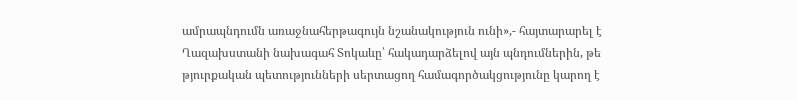ամրապնդումն առաջնահերթագույն նշանակություն ունի»,- հայտարարել է Ղազախստանի նախագահ Տոկաևը՝ հակադարձելով այն պնդումներին, թե թյուրքական պետությունների սերտացող համագործակցությունը կարող է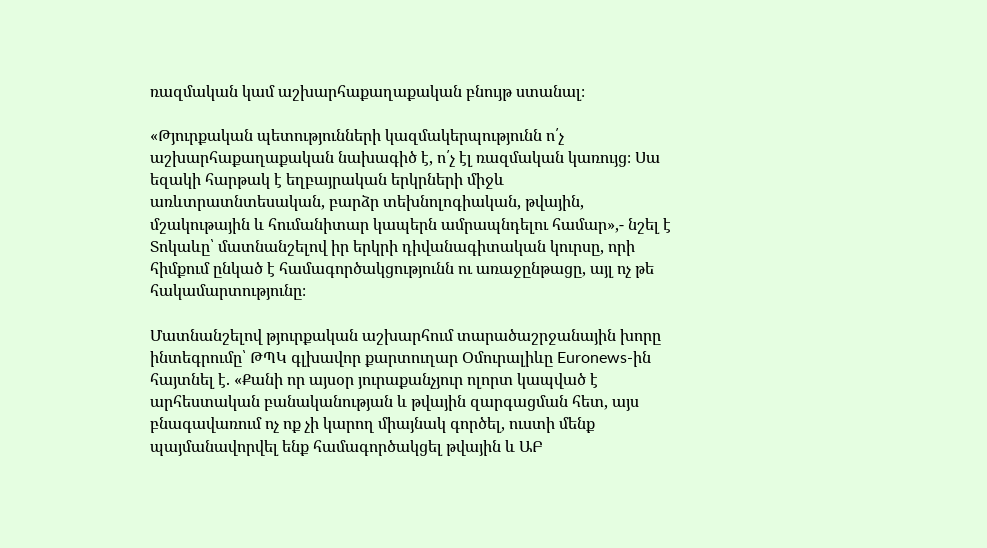ռազմական կամ աշխարհաքաղաքական բնույթ ստանալ։

«Թյուրքական պետությունների կազմակերպությունն ո՛չ աշխարհաքաղաքական նախագիծ է, ո՛չ էլ ռազմական կառույց։ Սա եզակի հարթակ է եղբայրական երկրների միջև առևտրատնտեսական, բարձր տեխնոլոգիական, թվային, մշակութային և հումանիտար կապերն ամրապնդելու համար»,- նշել է Տոկաևը՝ մատնանշելով իր երկրի դիվանագիտական կուրսը, որի հիմքում ընկած է համագործակցությունն ու առաջընթացը, այլ ոչ թե հակամարտությունը։

Մատնանշելով թյուրքական աշխարհում տարածաշրջանային խորը ինտեգրումը՝ ԹՊԿ գլխավոր քարտուղար Օմուրալիևը Euronews-ին հայտնել է. «Քանի որ այսօր յուրաքանչյուր ոլորտ կապված է արհեստական բանականության և թվային զարգացման հետ, այս բնագավառում ոչ ոք չի կարող միայնակ գործել, ուստի մենք պայմանավորվել ենք համագործակցել թվային և ԱԲ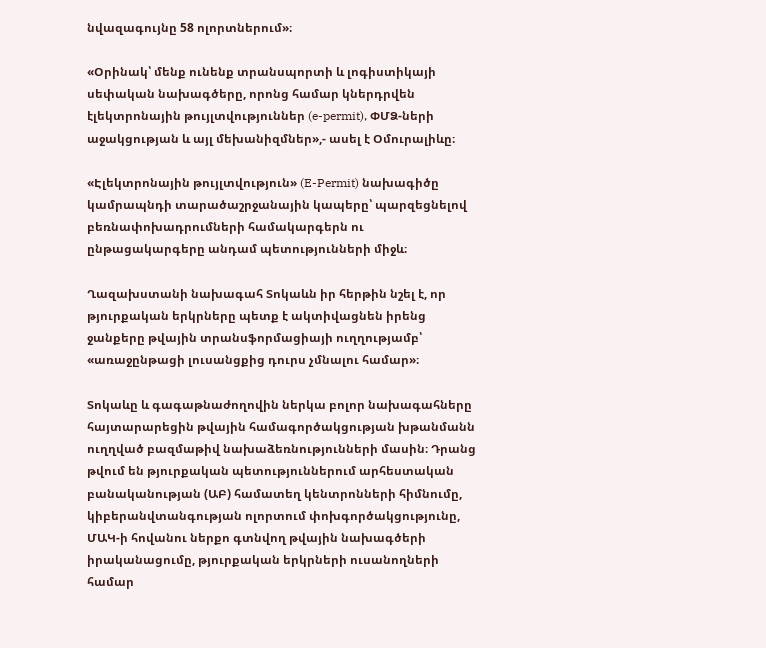նվազագույնը 58 ոլորտներում»։

«Օրինակ՝ մենք ունենք տրանսպորտի և լոգիստիկայի սեփական նախագծերը, որոնց համար կներդրվեն էլեկտրոնային թույլտվություններ (e-permit), ՓՄՁ-ների աջակցության և այլ մեխանիզմներ»,- ասել է Օմուրալիևը։

«Էլեկտրոնային թույլտվություն» (E-Permit) նախագիծը կամրապնդի տարածաշրջանային կապերը՝ պարզեցնելով բեռնափոխադրումների համակարգերն ու ընթացակարգերը անդամ պետությունների միջև։

Ղազախստանի նախագահ Տոկաևն իր հերթին նշել է, որ թյուրքական երկրները պետք է ակտիվացնեն իրենց ջանքերը թվային տրանսֆորմացիայի ուղղությամբ՝ «առաջընթացի լուսանցքից դուրս չմնալու համար»։

Տոկաևը և գագաթնաժողովին ներկա բոլոր նախագահները հայտարարեցին թվային համագործակցության խթանմանն ուղղված բազմաթիվ նախաձեռնությունների մասին։ Դրանց թվում են թյուրքական պետություններում արհեստական բանականության (ԱԲ) համատեղ կենտրոնների հիմնումը, կիբերանվտանգության ոլորտում փոխգործակցությունը, ՄԱԿ-ի հովանու ներքո գտնվող թվային նախագծերի իրականացումը, թյուրքական երկրների ուսանողների համար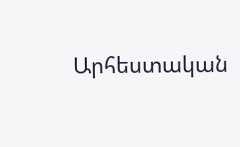Արհեստական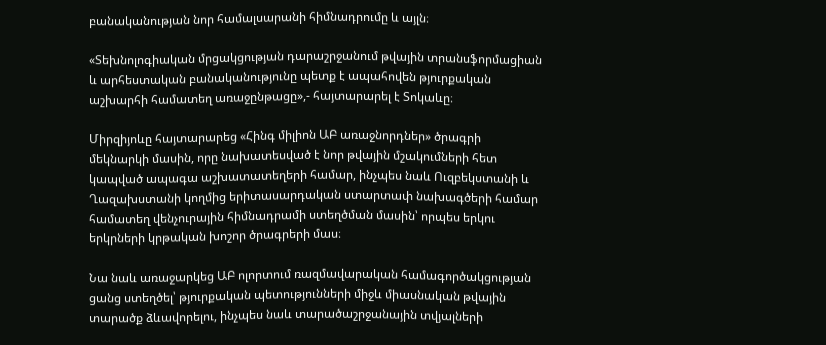բանականության նոր համալսարանի հիմնադրումը և այլն։

«Տեխնոլոգիական մրցակցության դարաշրջանում թվային տրանսֆորմացիան և արհեստական բանականությունը պետք է ապահովեն թյուրքական աշխարհի համատեղ առաջընթացը»,- հայտարարել է Տոկաևը։

Միրզիյոևը հայտարարեց «Հինգ միլիոն ԱԲ առաջնորդներ» ծրագրի մեկնարկի մասին, որը նախատեսված է նոր թվային մշակումների հետ կապված ապագա աշխատատեղերի համար, ինչպես նաև Ուզբեկստանի և Ղազախստանի կողմից երիտասարդական ստարտափ նախագծերի համար համատեղ վենչուրային հիմնադրամի ստեղծման մասին՝ որպես երկու երկրների կրթական խոշոր ծրագրերի մաս։

Նա նաև առաջարկեց ԱԲ ոլորտում ռազմավարական համագործակցության ցանց ստեղծել՝ թյուրքական պետությունների միջև միասնական թվային տարածք ձևավորելու, ինչպես նաև տարածաշրջանային տվյալների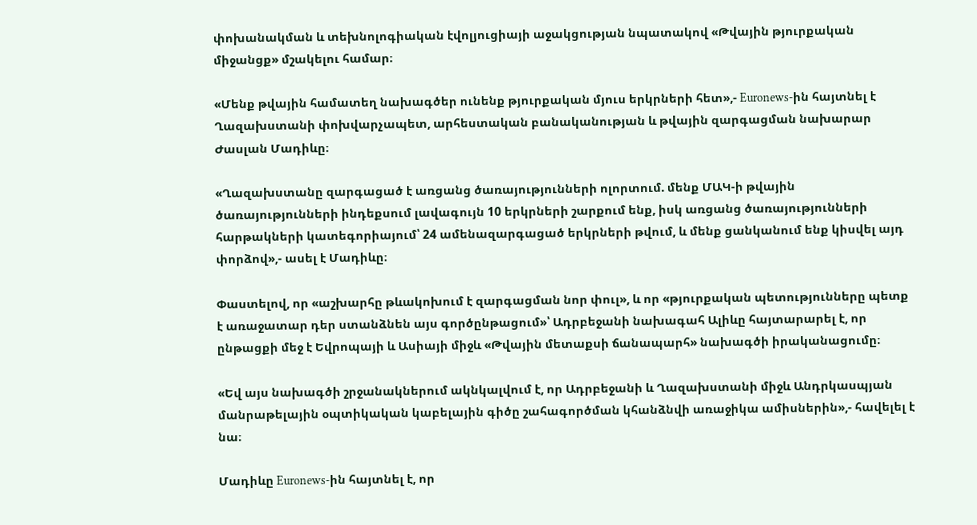փոխանակման և տեխնոլոգիական էվոլյուցիայի աջակցության նպատակով «Թվային թյուրքական միջանցք» մշակելու համար։

«Մենք թվային համատեղ նախագծեր ունենք թյուրքական մյուս երկրների հետ»,- Euronews-ին հայտնել է Ղազախստանի փոխվարչապետ, արհեստական բանականության և թվային զարգացման նախարար Ժասլան Մադիևը։

«Ղազախստանը զարգացած է առցանց ծառայությունների ոլորտում. մենք ՄԱԿ-ի թվային ծառայությունների ինդեքսում լավագույն 10 երկրների շարքում ենք, իսկ առցանց ծառայությունների հարթակների կատեգորիայում՝ 24 ամենազարգացած երկրների թվում, և մենք ցանկանում ենք կիսվել այդ փորձով»,- ասել է Մադիևը։

Փաստելով, որ «աշխարհը թևակոխում է զարգացման նոր փուլ», և որ «թյուրքական պետությունները պետք է առաջատար դեր ստանձնեն այս գործընթացում»՝ Ադրբեջանի նախագահ Ալիևը հայտարարել է, որ ընթացքի մեջ է Եվրոպայի և Ասիայի միջև «Թվային մետաքսի ճանապարհ» նախագծի իրականացումը։

«Եվ այս նախագծի շրջանակներում ակնկալվում է, որ Ադրբեջանի և Ղազախստանի միջև Անդրկասպյան մանրաթելային օպտիկական կաբելային գիծը շահագործման կհանձնվի առաջիկա ամիսներին»,- հավելել է նա։

Մադիևը Euronews-ին հայտնել է, որ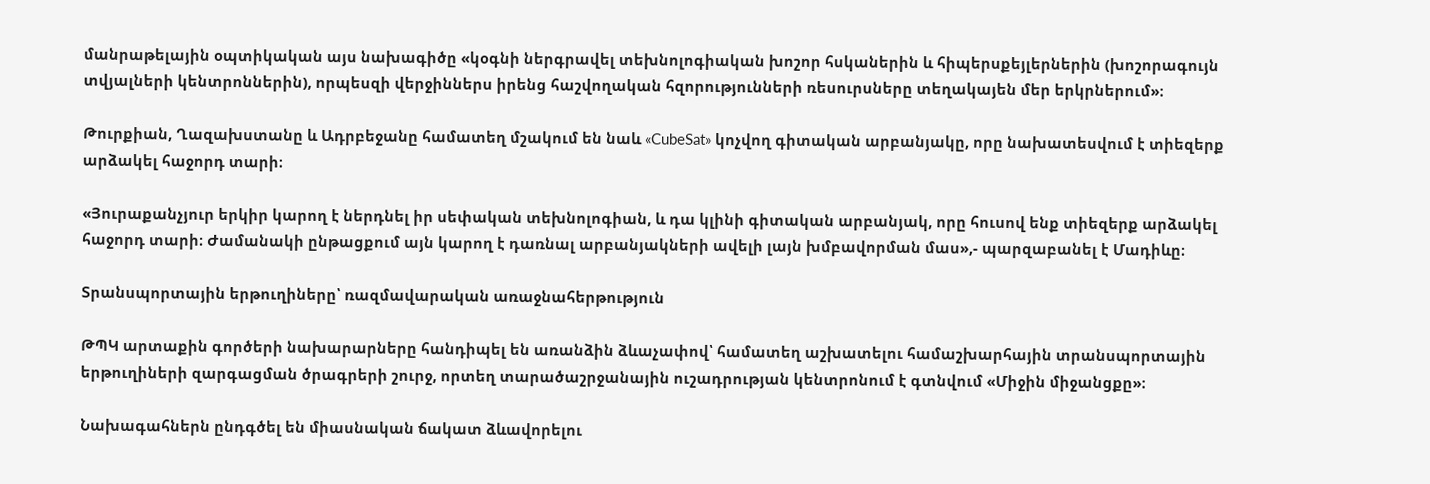մանրաթելային օպտիկական այս նախագիծը «կօգնի ներգրավել տեխնոլոգիական խոշոր հսկաներին և հիպերսքեյլերներին (խոշորագույն տվյալների կենտրոններին), որպեսզի վերջիններս իրենց հաշվողական հզորությունների ռեսուրսները տեղակայեն մեր երկրներում»։

Թուրքիան, Ղազախստանը և Ադրբեջանը համատեղ մշակում են նաև «CubeSat» կոչվող գիտական արբանյակը, որը նախատեսվում է տիեզերք արձակել հաջորդ տարի։

«Յուրաքանչյուր երկիր կարող է ներդնել իր սեփական տեխնոլոգիան, և դա կլինի գիտական արբանյակ, որը հուսով ենք տիեզերք արձակել հաջորդ տարի։ Ժամանակի ընթացքում այն կարող է դառնալ արբանյակների ավելի լայն խմբավորման մաս»,- պարզաբանել է Մադիևը։

Տրանսպորտային երթուղիները՝ ռազմավարական առաջնահերթություն

ԹՊԿ արտաքին գործերի նախարարները հանդիպել են առանձին ձևաչափով՝ համատեղ աշխատելու համաշխարհային տրանսպորտային երթուղիների զարգացման ծրագրերի շուրջ, որտեղ տարածաշրջանային ուշադրության կենտրոնում է գտնվում «Միջին միջանցքը»։

Նախագահներն ընդգծել են միասնական ճակատ ձևավորելու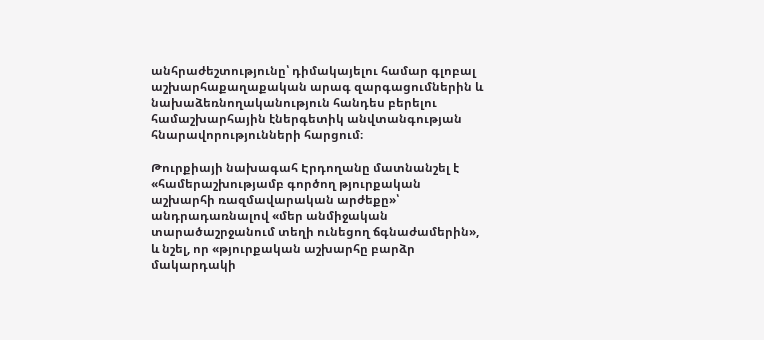անհրաժեշտությունը՝ դիմակայելու համար գլոբալ աշխարհաքաղաքական արագ զարգացումներին և նախաձեռնողականություն հանդես բերելու համաշխարհային էներգետիկ անվտանգության հնարավորությունների հարցում։

Թուրքիայի նախագահ Էրդողանը մատնանշել է «համերաշխությամբ գործող թյուրքական աշխարհի ռազմավարական արժեքը»՝ անդրադառնալով «մեր անմիջական տարածաշրջանում տեղի ունեցող ճգնաժամերին», և նշել, որ «թյուրքական աշխարհը բարձր մակարդակի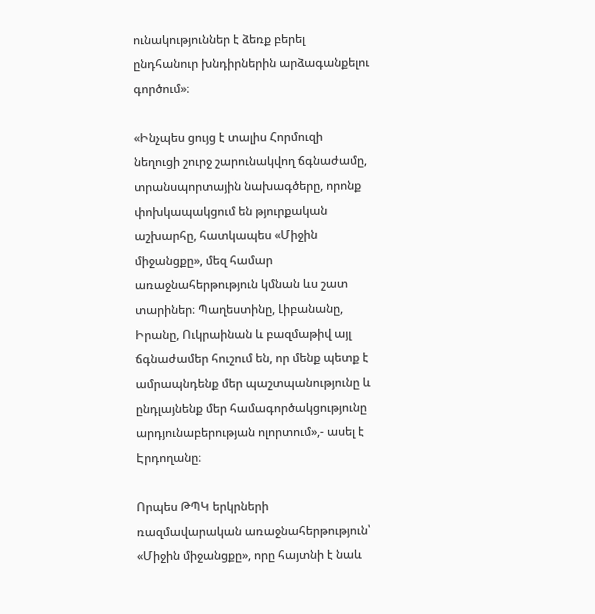ունակություններ է ձեռք բերել ընդհանուր խնդիրներին արձագանքելու գործում»։

«Ինչպես ցույց է տալիս Հորմուզի նեղուցի շուրջ շարունակվող ճգնաժամը, տրանսպորտային նախագծերը, որոնք փոխկապակցում են թյուրքական աշխարհը, հատկապես «Միջին միջանցքը», մեզ համար առաջնահերթություն կմնան ևս շատ տարիներ։ Պաղեստինը, Լիբանանը, Իրանը, Ուկրաինան և բազմաթիվ այլ ճգնաժամեր հուշում են, որ մենք պետք է ամրապնդենք մեր պաշտպանությունը և ընդլայնենք մեր համագործակցությունը արդյունաբերության ոլորտում»,- ասել է Էրդողանը։

Որպես ԹՊԿ երկրների ռազմավարական առաջնահերթություն՝ «Միջին միջանցքը», որը հայտնի է նաև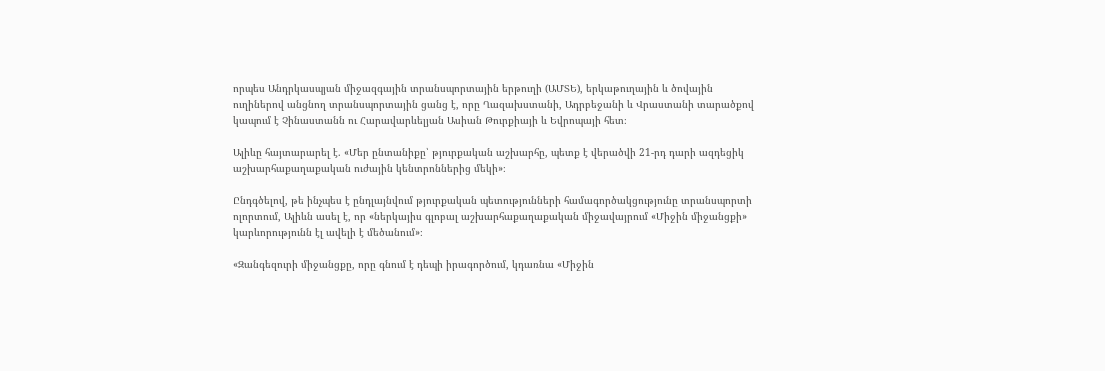որպես Անդրկասպյան միջազգային տրանսպորտային երթուղի (ԱՄՏԵ), երկաթուղային և ծովային ուղիներով անցնող տրանսպորտային ցանց է, որը Ղազախստանի, Ադրբեջանի և Վրաստանի տարածքով կապում է Չինաստանն ու Հարավարևելյան Ասիան Թուրքիայի և Եվրոպայի հետ։

Ալիևը հայտարարել է. «Մեր ընտանիքը՝ թյուրքական աշխարհը, պետք է վերածվի 21-րդ դարի ազդեցիկ աշխարհաքաղաքական ուժային կենտրոններից մեկի»։

Ընդգծելով, թե ինչպես է ընդլայնվում թյուրքական պետությունների համագործակցությունը տրանսպորտի ոլորտում, Ալիևն ասել է, որ «ներկայիս գլոբալ աշխարհաքաղաքական միջավայրում «Միջին միջանցքի» կարևորությունն էլ ավելի է մեծանում»։

«Զանգեզուրի միջանցքը, որը գնում է դեպի իրագործում, կդառնա «Միջին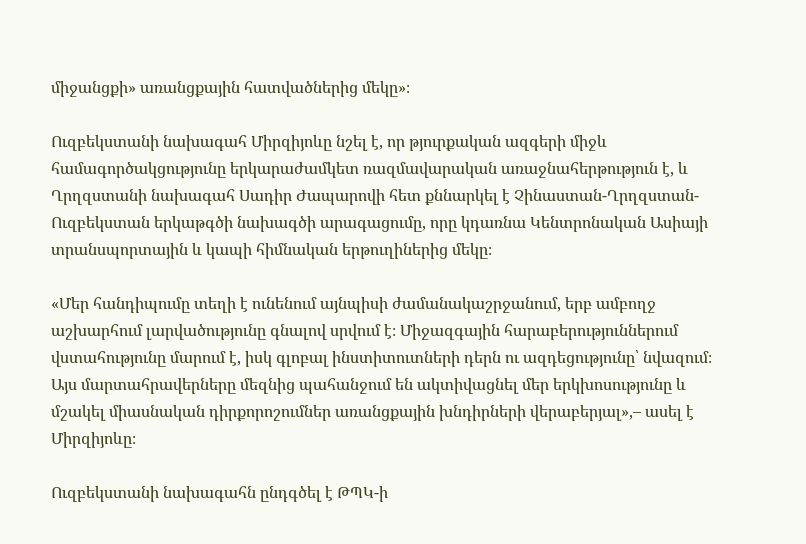միջանցքի» առանցքային հատվածներից մեկը»։

Ուզբեկստանի նախագահ Միրզիյոևը նշել է, որ թյուրքական ազգերի միջև համագործակցությունը երկարաժամկետ ռազմավարական առաջնահերթություն է, և Ղրղզստանի նախագահ Սադիր Ժապարովի հետ քննարկել է Չինաստան-Ղրղզստան-Ուզբեկստան երկաթգծի նախագծի արագացումը, որը կդառնա Կենտրոնական Ասիայի տրանսպորտային և կապի հիմնական երթուղիներից մեկը։

«Մեր հանդիպումը տեղի է ունենում այնպիսի ժամանակաշրջանում, երբ ամբողջ աշխարհում լարվածությունը գնալով սրվում է։ Միջազգային հարաբերություններում վստահությունը մարում է, իսկ գլոբալ ինստիտուտների դերն ու ազդեցությունը՝ նվազում։ Այս մարտահրավերները մեզնից պահանջում են ակտիվացնել մեր երկխոսությունը և մշակել միասնական դիրքորոշումներ առանցքային խնդիրների վերաբերյալ»,– ասել է Միրզիյոևը։

Ուզբեկստանի նախագահն ընդգծել է ԹՊԿ-ի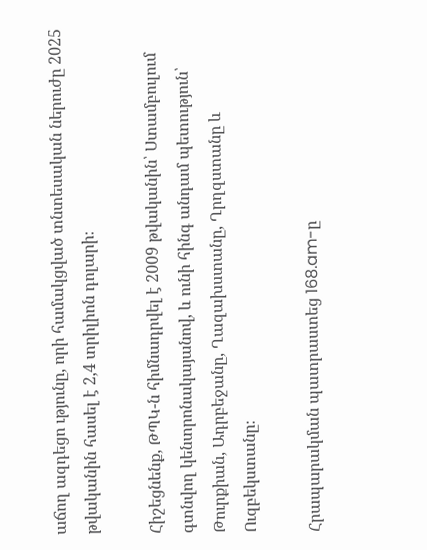աճող ազդեցո ւթյունը, որի համակցված տնտեսական ներուժը 2025 թվականին հասել է 2,4 տրիլիոն դոլարի։

Հիշեցնենք, ԹՊԿ-ն հիմնադրվել է 2009 թվականին՝ Ստամբուլում գտնվող կենտրոնակայանով, և ունի հինգ անդամ պետություն՝ Թուրքիան, Ադրբեջանը, Ղազախստանը, Ղրղզստանը և Ուզբեկստանը։

Հրապարակման պատրաստեց 168.am-ը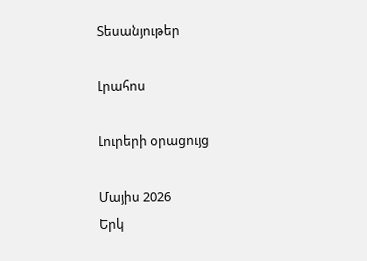Տեսանյութեր

Լրահոս

Լուրերի օրացույց

Մայիս 2026
Երկ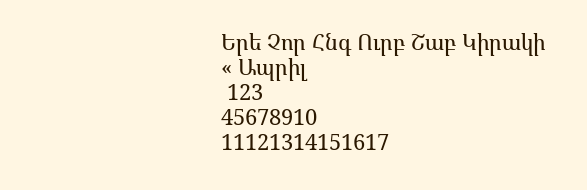Երե Չոր Հնգ Ուրբ Շաբ Կիրակի
« Ապրիլ
 123
45678910
11121314151617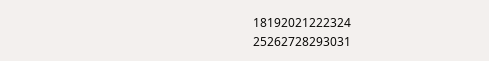18192021222324
25262728293031